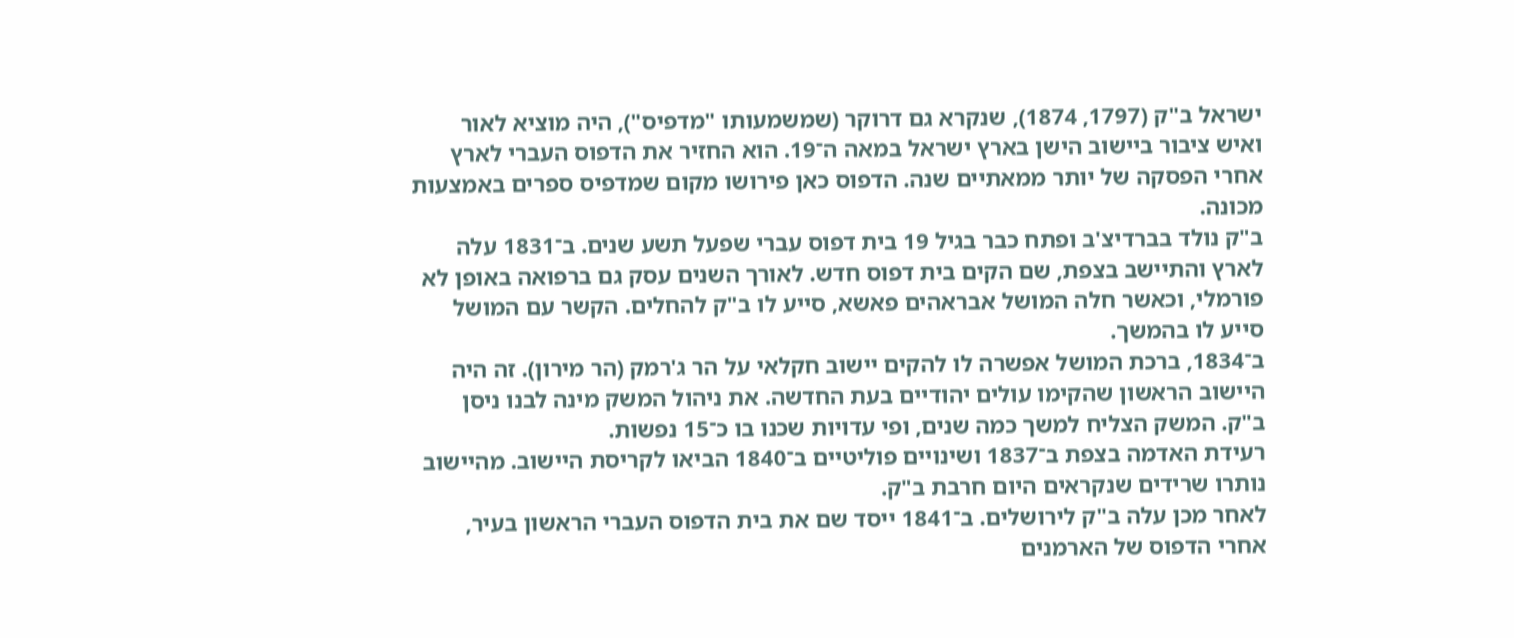ישראל ב"ק (1797, 1874), שנקרא גם דרוקר (שמשמעותו "מדפיס"), היה מוציא לאור ואיש ציבור ביישוב הישן בארץ ישראל במאה ה־19. הוא החזיר את הדפוס העברי לארץ אחרי הפסקה של יותר ממאתיים שנה. הדפוס כאן פירושו מקום שמדפיס ספרים באמצעות מכונה.
ב"ק נולד בברדיצ'ב ופתח כבר בגיל 19 בית דפוס עברי שפעל תשע שנים. ב־1831 עלה לארץ והתיישב בצפת, שם הקים בית דפוס חדש. לאורך השנים עסק גם ברפואה באופן לא פורמלי, וכאשר חלה המושל אבראהים פאשא, סייע לו ב"ק להחלים. הקשר עם המושל סייע לו בהמשך.
ב־1834, ברכת המושל אפשרה לו להקים יישוב חקלאי על הר ג'רמק (הר מירון). זה היה היישוב הראשון שהקימו עולים יהודיים בעת החדשה. את ניהול המשק מינה לבנו ניסן ב"ק. המשק הצליח למשך כמה שנים, ופי עדויות שכנו בו כ־15 נפשות.
רעידת האדמה בצפת ב־1837 ושינויים פוליטיים ב־1840 הביאו לקריסת היישוב. מהיישוב נותרו שרידים שנקראים היום חרבת ב"ק.
לאחר מכן עלה ב"ק לירושלים. ב־1841 ייסד שם את בית הדפוס העברי הראשון בעיר, אחרי הדפוס של הארמנים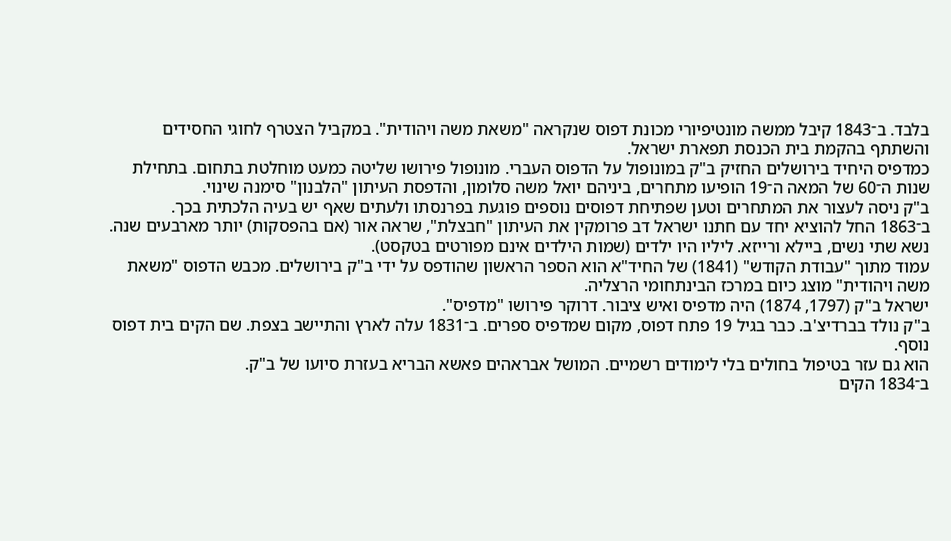בלבד. ב־1843 קיבל ממשה מונטיפיורי מכונת דפוס שנקראה "משאת משה ויהודית". במקביל הצטרף לחוגי החסידים והשתתף בהקמת בית הכנסת תפארת ישראל.
כמדפיס היחיד בירושלים החזיק ב"ק במונופול על הדפוס העברי. מונופול פירושו שליטה כמעט מוחלטת בתחום. בתחילת שנות ה־60 של המאה ה־19 הופיעו מתחרים, ביניהם יואל משה סלומון, והדפסת העיתון "הלבנון" סימנה שינוי.
ב"ק ניסה לעצור את המתחרים וטען שפתיחת דפוסים נוספים פוגעת בפרנסתו ולעתים שאף יש בעיה הלכתית בכך.
ב־1863 החל להוציא יחד עם חתנו ישראל דב פרומקין את העיתון "חבצלת", שראה אור (אם בהפסקות) יותר מארבעים שנה.
נשא שתי נשים, ביילא ורייזא. ליליו היו ילדים (שמות הילדים אינם מפורטים בטקסט).
עמוד מתוך "עבודת הקודש" (1841) של החיד"א הוא הספר הראשון שהודפס על ידי ב"ק בירושלים. מכבש הדפוס "משאת משה ויהודית" מוצג כיום במרכז הבינתחומי הרצליה.
ישראל ב"ק (1797, 1874) היה מדפיס ואיש ציבור. דרוקר פירושו "מדפיס".
ב"ק נולד בברדיצ'ב. כבר בגיל 19 פתח דפוס, מקום שמדפיס ספרים. ב־1831 עלה לארץ והתיישב בצפת. שם הקים בית דפוס נוסף.
הוא גם עזר בטיפול בחולים בלי לימודים רשמיים. המושל אבראהים פאשא הבריא בעזרת סיועו של ב"ק.
ב־1834 הקים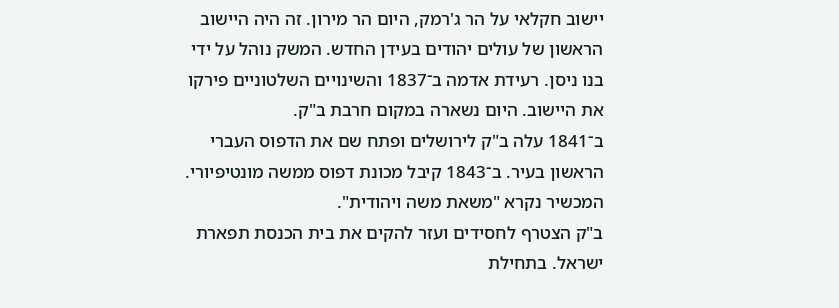יישוב חקלאי על הר ג'רמק, היום הר מירון. זה היה היישוב הראשון של עולים יהודים בעידן החדש. המשק נוהל על ידי בנו ניסן. רעידת אדמה ב־1837 והשינויים השלטוניים פירקו את היישוב. היום נשארה במקום חרבת ב"ק.
ב־1841 עלה ב"ק לירושלים ופתח שם את הדפוס העברי הראשון בעיר. ב־1843 קיבל מכונת דפוס ממשה מונטיפיורי. המכשיר נקרא "משאת משה ויהודית".
ב"ק הצטרף לחסידים ועזר להקים את בית הכנסת תפארת ישראל. בתחילת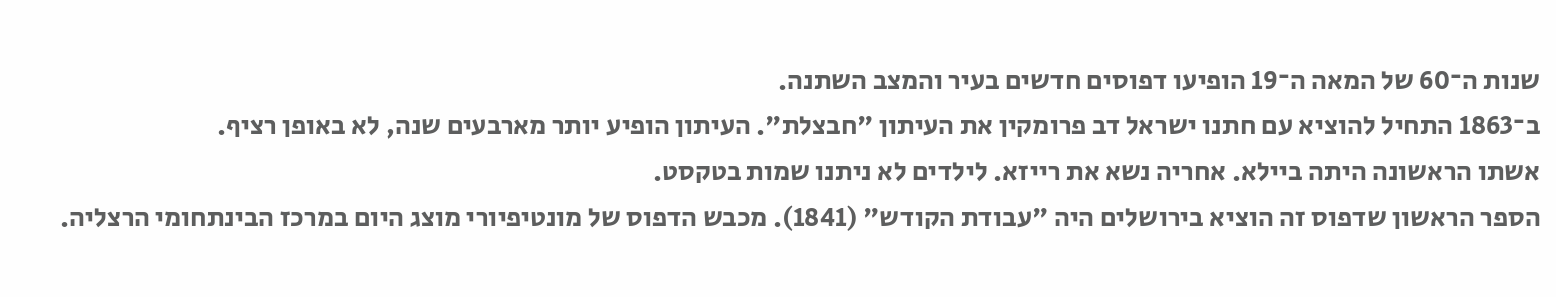שנות ה־60 של המאה ה־19 הופיעו דפוסים חדשים בעיר והמצב השתנה.
ב־1863 התחיל להוציא עם חתנו ישראל דב פרומקין את העיתון "חבצלת". העיתון הופיע יותר מארבעים שנה, לא באופן רציף.
אשתו הראשונה היתה ביילא. אחריה נשא את רייזא. לילדים לא ניתנו שמות בטקסט.
הספר הראשון שדפוס זה הוציא בירושלים היה "עבודת הקודש" (1841). מכבש הדפוס של מונטיפיורי מוצג היום במרכז הבינתחומי הרצליה.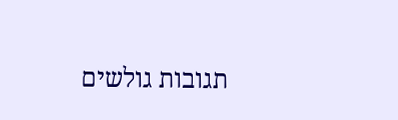תגובות גולשים